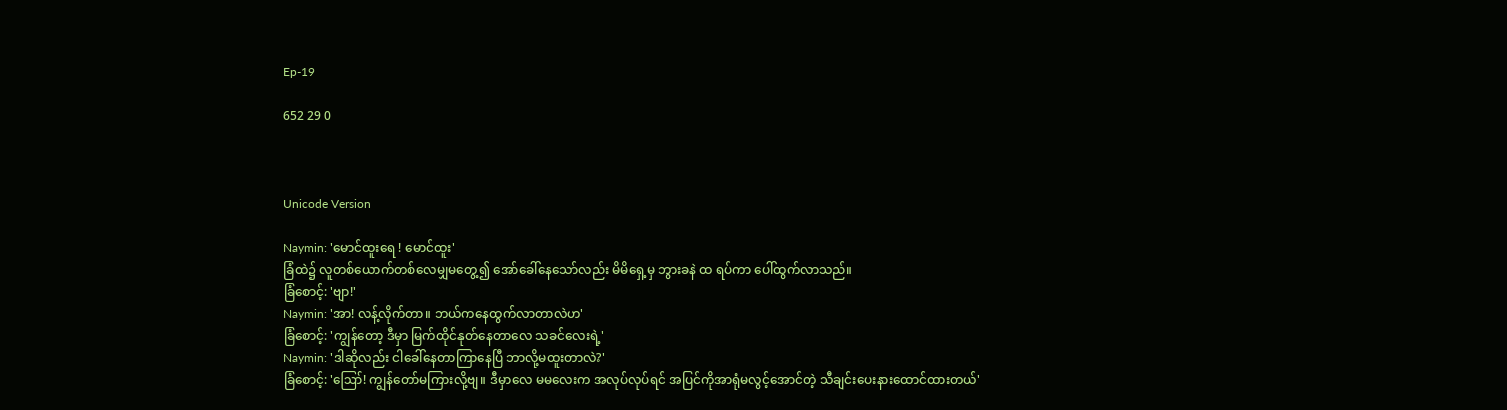Ep-19

652 29 0



Unicode Version

Naymin: 'မောင်ထူးရေ ! မောင်ထူး'
ခြံထဲ၌ လူတစ်ယောက်တစ်လေမျှမတွေ့၍ အော်ခေါ်နေသော်လည်း မိမိရှေ့မှ ဘွားခနဲ ထ ရပ်ကာ ပေါ်ထွက်လာသည်။
ခြံစောင့်: 'ဗျာ!'
Naymin: 'အာ! လန့်လိုက်တာ။ ဘယ်ကနေထွက်လာတာလဲဟ'
ခြံစောင့်: 'ကျွန်တော့ ဒီမှာ မြက်ထိုင်နုတ်နေတာလေ သခင်လေးရဲ့'
Naymin: 'ဒါဆိုလည်း ငါခေါ်နေတာကြာနေပြီ ဘာလို့မထူးတာလဲ?'
ခြံစောင့်: 'ဪ! ကျွန်တော်မကြားလို့ဗျ။ ဒီမှာလေ မမလေးက အလုပ်လုပ်ရင် အပြင်ကိုအာရုံမလွင့်အောင်တဲ့ သီချင်းပေးနားထောင်ထားတယ်'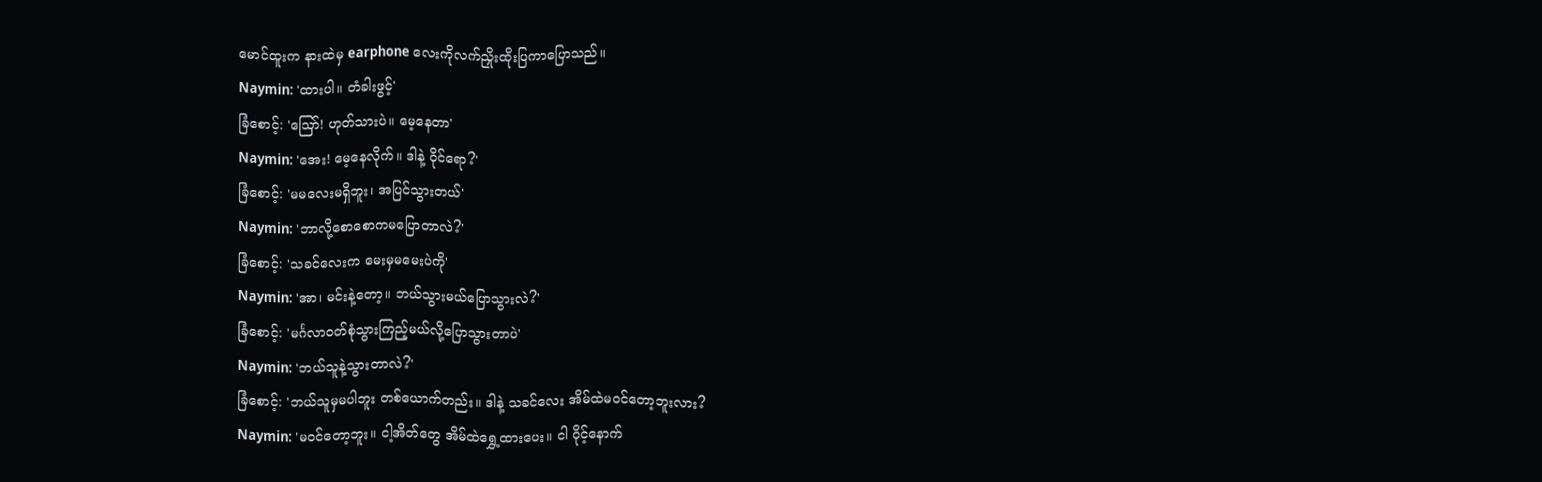မောင်ထူးက နားထဲမှ earphone လေးကိုလက်ညှိုးထိုးပြကာပြောသည်။
Naymin: 'ထားပါ။ တံခါးဖွင့်'
ခြံစောင့်: 'ဪ! ဟုတ်သားပဲ။ မေ့နေတာ'
Naymin: 'အေး! မေ့နေလိုက်။ ဒါနဲ့ ဝိုင်ရော?'
ခြံစောင့်: 'မမလေးမရှိဘူး၊ အပြင်သွားတယ်'
Naymin: 'ဘာလို့စောစောကမပြောတာလဲ?'
ခြံစောင့်: 'သခင်လေးက မေးမှမမေးပဲကို'
Naymin: 'အာ၊ မင်းနဲ့တော့။ ဘယ်သွားမယ်ပြောသွားလဲ?'
ခြံစောင့်: 'မင်္ဂလာဝတ်စုံသွားကြည့်မယ်လို့ပြောသွားတာပဲ'
Naymin: 'ဘယ်သူနဲ့သွားတာလဲ?'
ခြံစောင့်: 'ဘယ်သူမှမပါဘူး တစ်ယောက်တည်း။ ဒါနဲ့ သခင်လေး အိမ်ထဲမဝင်တော့ဘူးလား?
Naymin: 'မဝင်တော့ဘူး။ ငါ့အိတ်တွေ အိမ်ထဲရွှေ့ထားပေး။ ငါ ဝိုင့်နောက်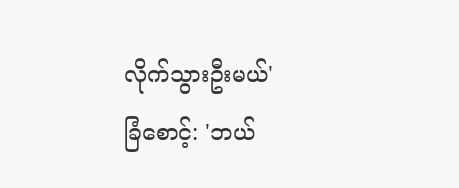လိုက်သွားဦးမယ်'
ခြံစောင့်: 'ဘယ်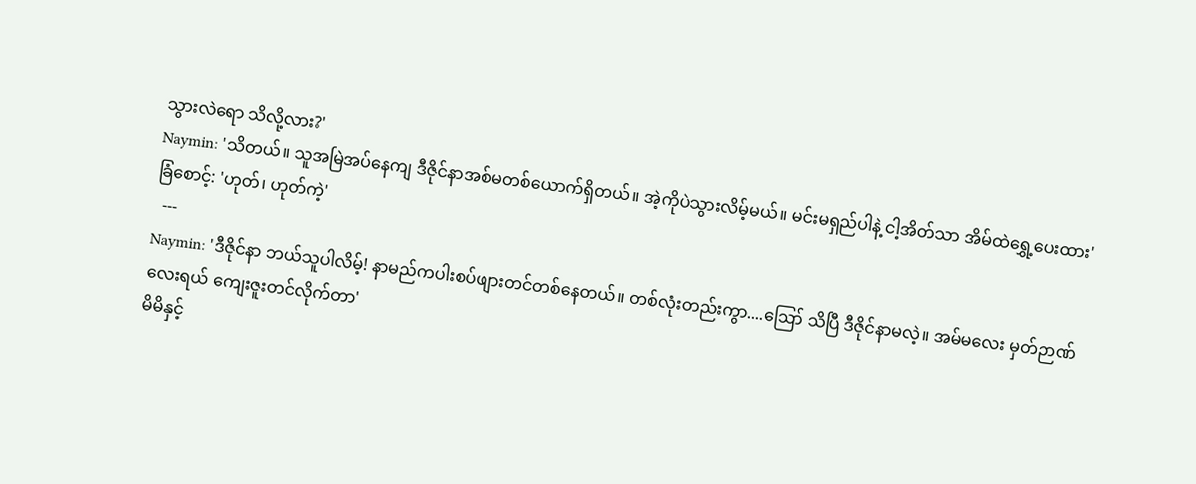သွားလဲရော သိလို့လား?'
Naymin: 'သိတယ်။ သူအမြဲအပ်နေကျ ဒီဇိုင်နာအစ်မတစ်ယောက်ရှိတယ်။ အဲ့ကိုပဲသွားလိမ့်မယ်။ မင်းမရှည်ပါနဲ့ ငါ့အိတ်သာ အိမ်ထဲရွှေ့ပေးထား'
ခြံစောင့်: 'ဟုတ်၊ ဟုတ်ကဲ့'
  ---
Naymin: 'ဒီဇိုင်နာ ဘယ်သူပါလိမ့်! နာမည်ကပါးစပ်ဖျားတင်တစ်နေတယ်။ တစ်လုံးတည်းကွာ....ဪ သိပြီ ဒီဇိုင်နာမလဲ့။ အမ်မလေး မှတ်ဉာဏ်လေးရယ် ကျေးဇူးတင်လိုက်တာ'
မိမိနှင့်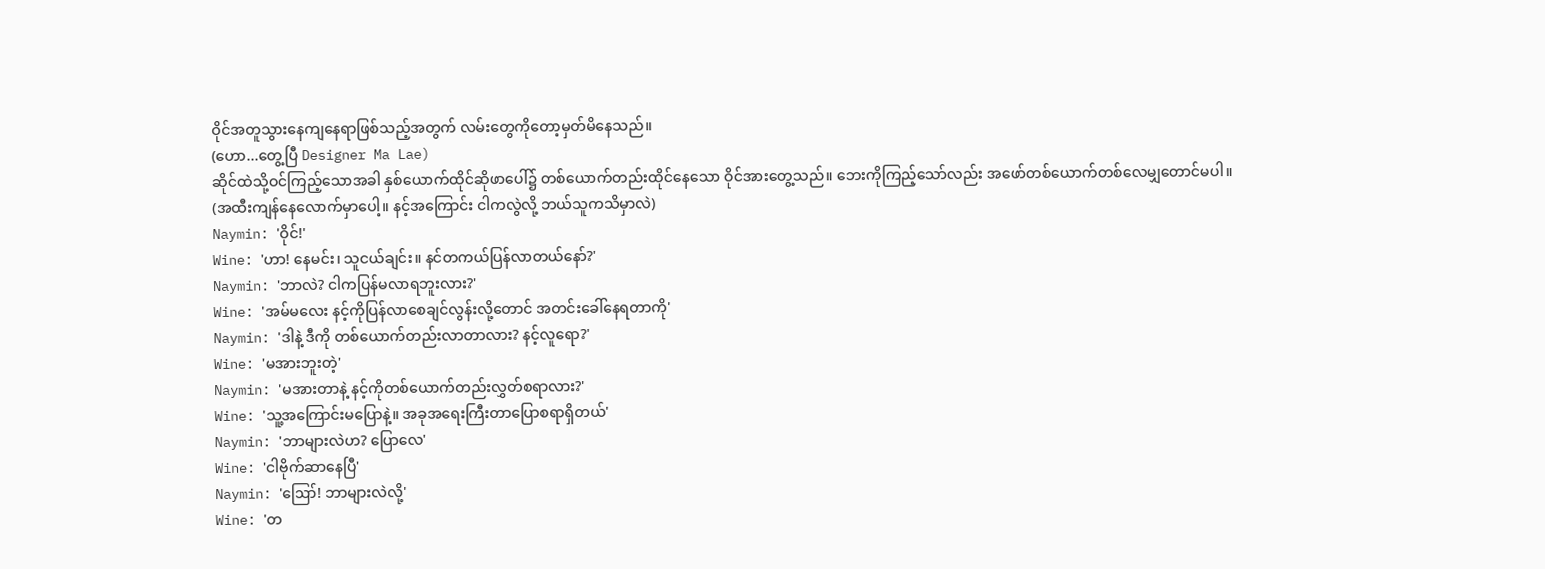ဝိုင်အတူသွားနေကျနေရာဖြစ်သည့်အတွက် လမ်းတွေကိုတော့မှတ်မိနေသည်။
(ဟော...တွေ့ပြီ Designer Ma Lae)
ဆိုင်ထဲသို့ဝင်ကြည့်သောအခါ နှစ်ယောက်ထိုင်ဆိုဖာပေါ်၌ တစ်ယောက်တည်းထိုင်နေသော ဝိုင်အားတွေ့သည်။ ဘေးကိုကြည့်သော်လည်း အဖော်တစ်ယောက်တစ်လေမျှတောင်မပါ။
(အထီးကျန်နေလောက်မှာပေါ့။ နင့်အကြောင်း ငါကလွဲလို့ ဘယ်သူကသိမှာလဲ)
Naymin: 'ဝိုင်!'
Wine: 'ဟာ! နေမင်း၊ သူငယ်ချင်း။ နင်တကယ်ပြန်လာတယ်နော်?'
Naymin: 'ဘာလဲ? ငါကပြန်မလာရဘူးလား?'
Wine: 'အမ်မလေး နင့်ကိုပြန်လာစေချင်လွန်းလို့တောင် အတင်းခေါ်နေရတာကို'
Naymin: 'ဒါနဲ့ ဒီကို တစ်ယောက်တည်းလာတာလား? နင့်လူရော?'
Wine: 'မအားဘူးတဲ့'
Naymin: 'မအားတာနဲ့ နင့်ကိုတစ်ယောက်တည်းလွှတ်စရာလား?'
Wine: 'သူ့အကြောင်းမပြောနဲ့။ အခုအရေးကြီးတာပြောစရာရှိတယ်'
Naymin: 'ဘာများလဲဟ? ပြောလေ'
Wine: 'ငါဗိုက်ဆာနေပြီ'
Naymin: 'ဪ! ဘာများလဲလို့'
Wine: 'တ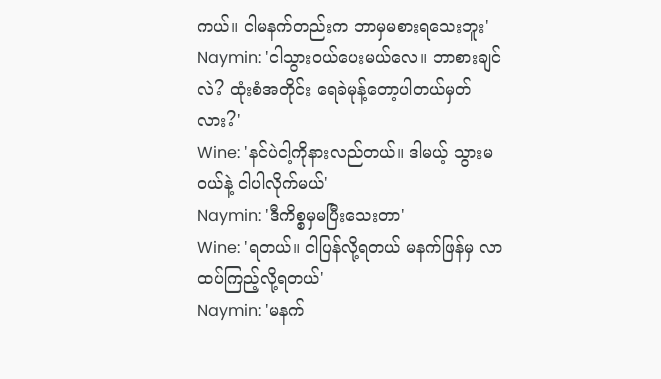ကယ်။ ငါမနက်တည်းက ဘာမှမစားရသေးဘူး'
Naymin: 'ငါသွားဝယ်ပေးမယ်လေ။ ဘာစားချင်လဲ? ထုံးစံအတိုင်း ရေခဲမုန့်တော့ပါတယ်မှတ်လား?'
Wine: 'နင်ပဲငါ့ကိုနားလည်တယ်။ ဒါမယ့် သွားမဝယ်နဲ့ ငါပါလိုက်မယ်'
Naymin: 'ဒီကိစ္စမှမပြီးသေးတာ'
Wine: 'ရတယ်။ ငါပြန်လို့ရတယ် မနက်ဖြန်မှ လာထပ်ကြည့်လို့ရတယ်'
Naymin: 'မနက်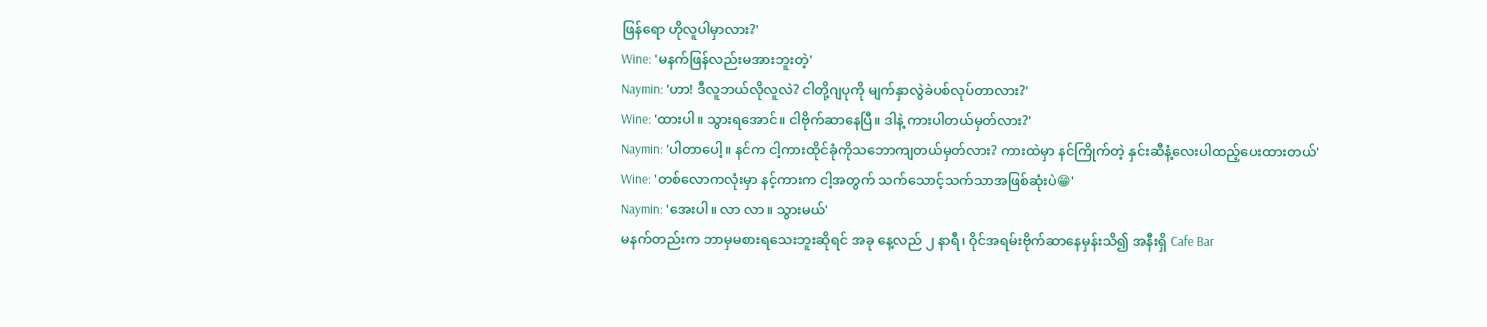ဖြန်ရော ဟိုလူပါမှာလား?'
Wine: 'မနက်ဖြန်လည်းမအားဘူးတဲ့'
Naymin: 'ဟာ! ဒီလူဘယ်လိုလူလဲ? ငါတို့ဂျပုကို မျက်နှာလွဲခဲပစ်လုပ်တာလား?'
Wine: 'ထားပါ။ သွားရအောင်။ ငါဗိုက်ဆာနေပြီ။ ဒါနဲ့ ကားပါတယ်မှတ်လား?'
Naymin: 'ပါတာပေါ့။ နင်က ငါ့ကားထိုင်ခုံကိုသဘောကျတယ်မှတ်လား? ကားထဲမှာ နင်ကြိုက်တဲ့ နှင်းဆီနံ့လေးပါထည့်ပေးထားတယ်'
Wine: 'တစ်လောကလုံးမှာ နင့်ကားက ငါ့အတွက် သက်သောင့်သက်သာအဖြစ်ဆုံးပဲ😁'
Naymin: 'အေးပါ။ လာ လာ။ သွားမယ်'
မနက်တည်းက ဘာမှမစားရသေးဘူးဆိုရင် အခု နေ့လည် ၂ နာရီ၊ ဝိုင်အရမ်းဗိုက်ဆာနေမှန်းသိ၍ အနီးရှိ Cafe Bar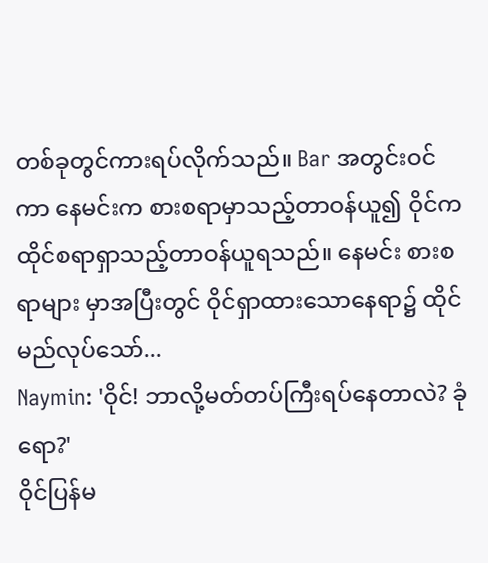တစ်ခုတွင်ကားရပ်လိုက်သည်။ Bar အတွင်းဝင်ကာ နေမင်းက စားစရာမှာသည့်တာဝန်ယူ၍ ဝိုင်က ထိုင်စရာရှာသည့်တာဝန်ယူရသည်။ နေမင်း စားစရာများ မှာအပြီးတွင် ဝိုင်ရှာထားသောနေရာ၌ ထိုင်မည်လုပ်သော်...
Naymin: 'ဝိုင်! ဘာလို့မတ်တပ်ကြီးရပ်နေတာလဲ? ခုံရော?'
ဝိုင်ပြန်မ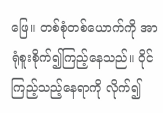ဖြေ။ တစ်စုံတစ်ယောက်ကို အာရုံစူးစိုက်၍ကြည့်နေသည်။ ဝိုင်ကြည့်သည့်နေရာကို လိုက်၍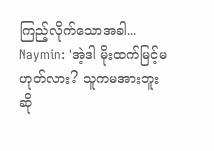ကြည့်လိုက်သောအခါ...
Naymin: 'အဲ့ဒါ မိုးထက်မြင့်မဟုတ်လား? သူကမအားဘူးဆို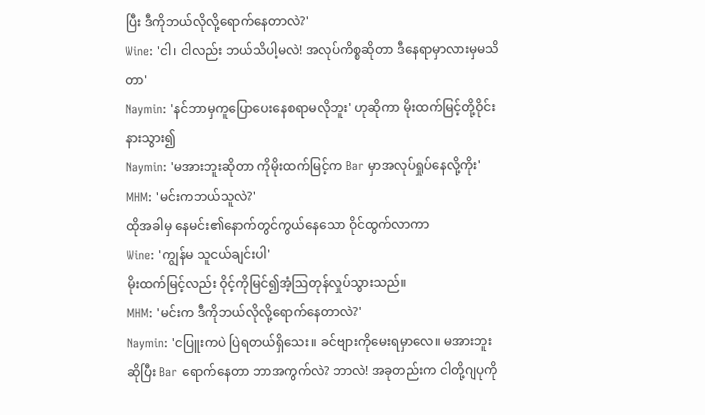ပြီး ဒီကိုဘယ်လိုလို့ရောက်နေတာလဲ?'
Wine: 'ငါ၊ ငါလည်း ဘယ်သိပါ့မလဲ! အလုပ်ကိစ္စဆိုတာ ဒီနေရာမှာလားမှမသိတာ'
Naymin: 'နင်ဘာမှကူပြောပေးနေစရာမလိုဘူး' ဟုဆိုကာ မိုးထက်မြင့်တို့ဝိုင်းနားသွား၍
Naymin: 'မအားဘူးဆိုတာ ကိုမိုးထက်မြင့်က Bar မှာအလုပ်ရှုပ်နေလို့ကိုး'
MHM: 'မင်းကဘယ်သူလဲ?'
ထိုအခါမှ နေမင်း၏နောက်တွင်ကွယ်နေသော ဝိုင်ထွက်လာကာ
Wine: 'ကျွန်မ သူငယ်ချင်းပါ'
မိုးထက်မြင့်လည်း ဝိုင့်ကိုမြင်၍အံ့ဩတုန်လှုပ်သွားသည်။
MHM: 'မင်းက ဒီကိုဘယ်လိုလို့ရောက်နေတာလဲ?'
Naymin: 'ငပြူးကပဲ ပြဲရတယ်ရှိသေး။ ခင်ဗျားကိုမေးရမှာလေ။ မအားဘူးဆိုပြီး Bar ရောက်နေတာ ဘာအကွက်လဲ? ဘာလဲ! အခုတည်းက ငါတို့ဂျပုကို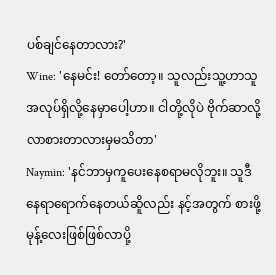ပစ်ချင်နေတာလား?'
Wine: 'နေမင်း! တော်တော့။ သူလည်းသူ့ဟာသူအလုပ်ရှိလို့နေမှာပေါ့ဟာ။ ငါတို့လိုပဲ ဗိုက်ဆာလို့လာစားတာလားမှမသိတာ'
Naymin: 'နင်ဘာမှကူပေးနေစရာမလိုဘူး။ သူဒီနေရာရောက်နေတယ်ဆိူလည်း နင့်အတွက် စားဖို့မုန့်လေးဖြစ်ဖြစ်လာပို့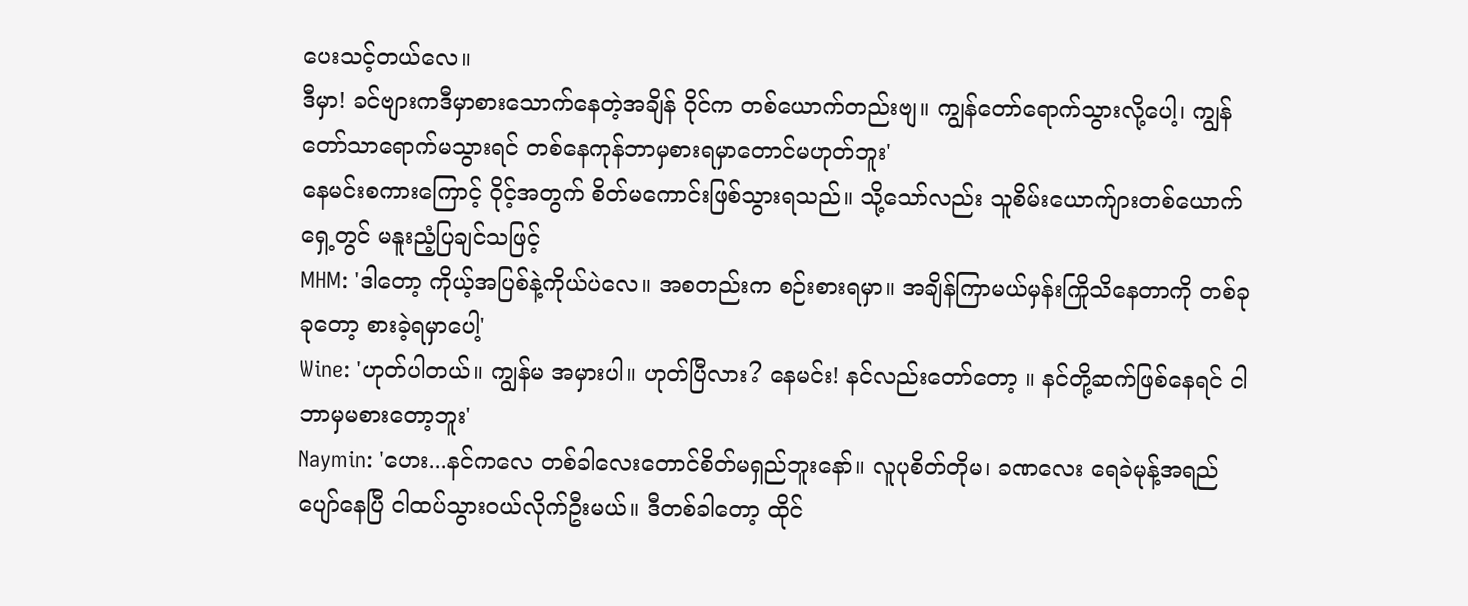ပေးသင့်တယ်လေ။
ဒီမှာ! ခင်ဗျားကဒီမှာစားသောက်နေတဲ့အချိန် ဝိုင်က တစ်ယောက်တည်းဗျ။ ကျွန်တော်ရောက်သွားလို့ပေါ့၊ ကျွန်တော်သာရောက်မသွားရင် တစ်နေကုန်ဘာမှစားရမှာတောင်မဟုတ်ဘူး'
နေမင်းစကားကြောင့် ဝိုင့်အတွက် စိတ်မကောင်းဖြစ်သွားရသည်။ သို့သော်လည်း သူစိမ်းယောက်ျားတစ်ယောက်ရှေ့တွင် မနူးညံ့ပြချင်သဖြင့်
MHM: 'ဒါတော့ ကိုယ့်အပြစ်နဲ့ကိုယ်ပဲလေ။ အစတည်းက စဉ်းစားရမှာ။ အချိန်ကြာမယ်မှန်းကြိုသိနေတာကို တစ်ခုခုတော့ စားခဲ့ရမှာပေါ့'
Wine: 'ဟုတ်ပါတယ်။ ကျွန်မ အမှားပါ။ ဟုတ်ပြီလား? နေမင်း! နင်လည်းတော်တော့ ။ နင်တို့ဆက်ဖြစ်နေရင် ငါဘာမှမစားတော့ဘူး'
Naymin: 'ဟေး...နင်ကလေ တစ်ခါလေးတောင်စိတ်မရှည်ဘူးနော်။ လူပုစိတ်တိုမ၊ ခဏလေး ရေခဲမုန့်အရည်ပျော်နေပြီ ငါထပ်သွားဝယ်လိုက်ဦးမယ်။ ဒီတစ်ခါတော့ ထိုင်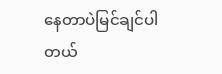နေတာပဲမြင်ချင်ပါတယ်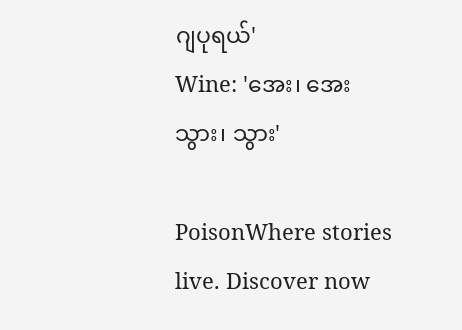ဂျပုရယ်'
Wine: 'အေး၊ အေး သွား၊ သွား'

PoisonWhere stories live. Discover now